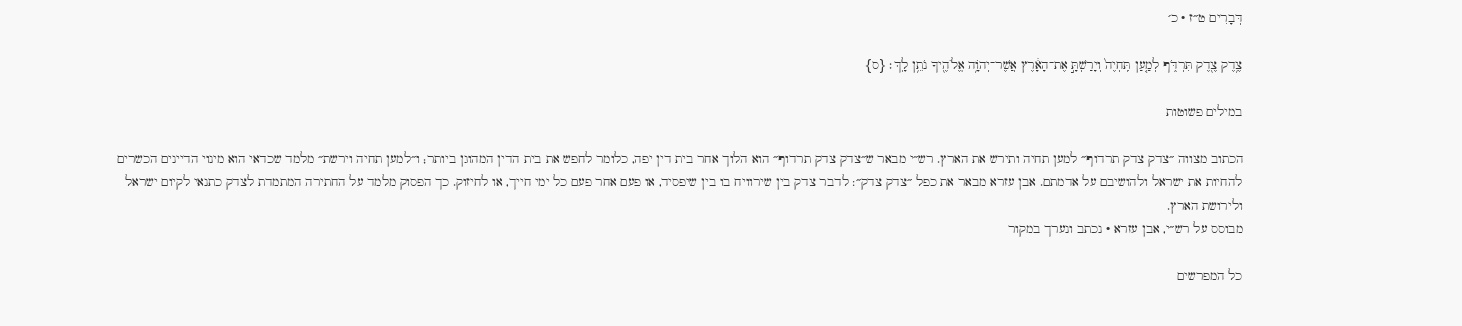דְּבָרִים ט״ז · כ׳

צֶ֥דֶק צֶ֖דֶק תִּרְדֹּ֑ף לְמַ֤עַן תִּֽחְיֶה֙ וְיָרַשְׁתָּ֣ אֶת־הָאָ֔רֶץ אֲשֶׁר־יְהֹוָ֥ה אֱלֹהֶ֖יךָ נֹתֵ֥ן לָֽךְ׃ {ס}

במילים פשוטות

הכתוב מצווה ״צדק צדק תרדוף״ למען תחיה ותירש את הארץ. רש״י מבאר ש״צדק צדק תרדוף״ הוא הלוך אחר בית דין יפה, כלומר לחפש את בית הדין המהוגן ביותר; ו״למען תחיה וירשת״ מלמד שכדאי הוא מינוי הדיינים הכשרים להחיות את ישראל ולהושיבם על אדמתם. אבן עזרא מבאר את כפל ״צדק צדק״: לדבר צדק בין שירוויח בו בין שיפסיד, או פעם אחר פעם כל ימי חייך, או לחיזוק. כך הפסוק מלמד על החתירה המתמדת לצדק כתנאי לקיום ישראל ולירושת הארץ.
מבוסס על רש״י, אבן עזרא · נכתב ונערך במקור

כל המפרשים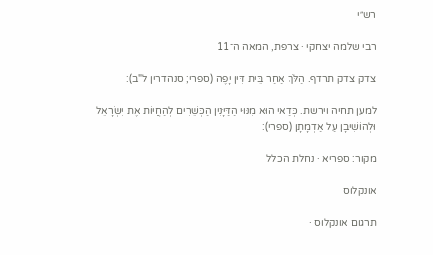רש״י

רבי שלמה יצחקי · צרפת, המאה ה־11

צדק צדק תרדף. הַלֹּךְ אַחַר בֵּית דִּין יָפֶה (ספרי; סנהדרין ל"ב):

למען תחיה וירשת. כְּדַאי הוּא מִנּוּי הַדַּיָּנִין הַכְּשֵׁרִים לְהַחֲיוֹת אֶת יִשְׂרָאֵל וּלְהוֹשִׁיבָן עַל אַדְמָתָן (ספרי):

מקור: ספריא · נחלת הכלל

אונקלוס

תרגום אונקלוס ·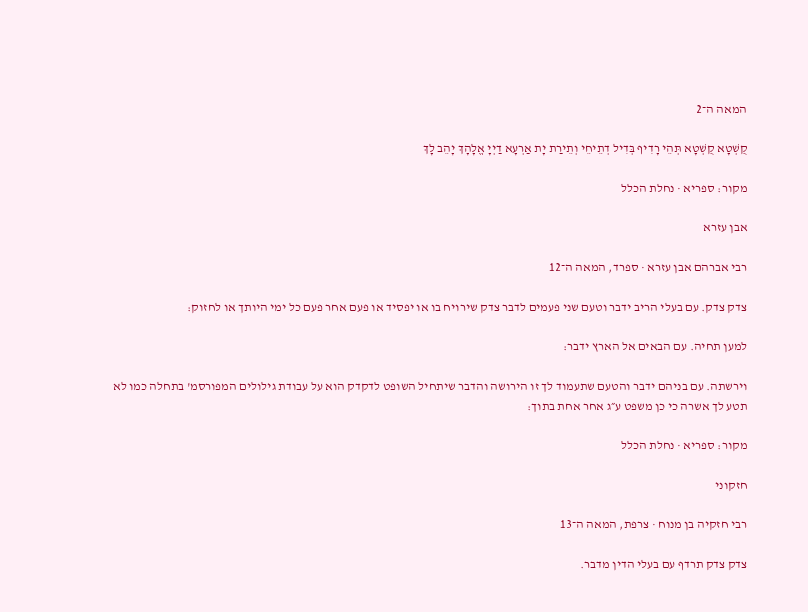המאה ה־2

קֻשְׁטָא קֻשְׁטָא תְּהֵי רָדִיף בְּדִיל דְתֵיחֵי וְתֵירַת יָת אַרְעָא דַיְיָ אֱלָהָךְ יָהֵב לָךְ

מקור: ספריא · נחלת הכלל

אבן עזרא

רבי אברהם אבן עזרא · ספרד, המאה ה־12

צדק צדק. עם בעלי הריב ידבר וטעם שני פעמים לדבר צדק שירויח בו או יפסיד או פעם אחר פעם כל ימי היותך או לחזוק:

למען תחיה. עם הבאים אל הארץ ידבר:

וירשתה. עם בניהם ידבר והטעם שתעמוד לך זו הירושה והדבר שיתחיל השופט לדקדק הוא על עבודת גילולים המפורסמ' בתחלה כמו לא תטע לך אשרה כי כן משפט ע״ג אחר אחת בתוך:

מקור: ספריא · נחלת הכלל

חזקוני

רבי חזקיה בן מנוח · צרפת, המאה ה־13

צדק צדק תרדף עם בעלי הדין מדבר.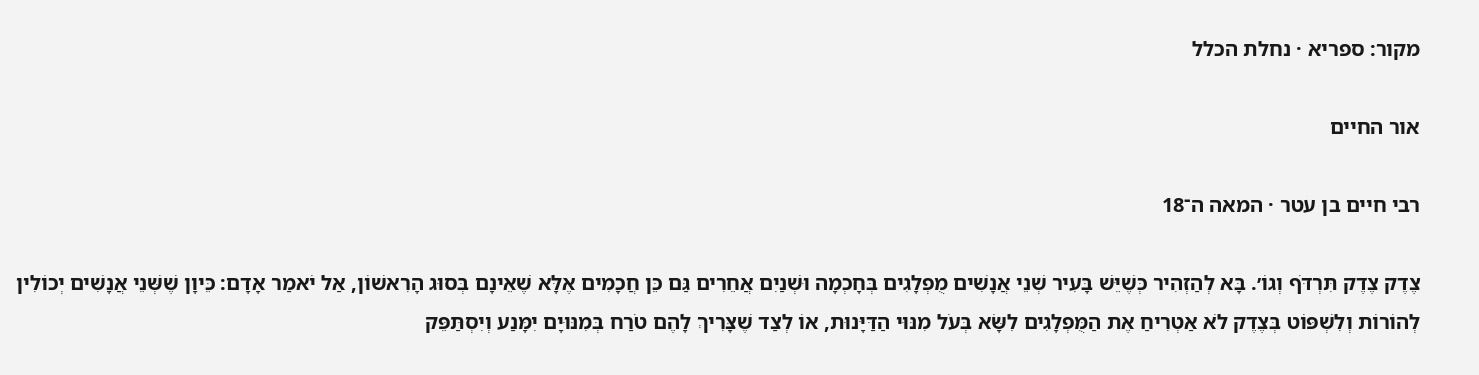מקור: ספריא · נחלת הכלל

אור החיים

רבי חיים בן עטר · המאה ה־18

צֶדֶק צֶדֶק תִּרְדֹּף וְגוֹ׳. בָּא לְהַזְהִיר כְּשֶׁיֵּשׁ בָּעִיר שְׁנֵי אֲנָשִׁים מֻפְלָגִים בְּחָכְמָה וּשְׁנַיִם אֲחֵרִים גַּם כֵּן חֲכָמִים אֶלָּא שֶׁאֵינָם בְּסוּג הָרִאשׁוֹן, אַל יֹאמַר אָדָם: כֵּיוָן שֶׁשְּׁנֵי אֲנָשִׁים יְכוֹלִין לְהוֹרוֹת וְלִשְׁפּוֹט בְּצֶדֶק לֹא אַטְרִיחַ אֶת הַמֻּפְלָגִים לִשָּׂא בְּעֹל מִנּוּי הַדַּיָּנוּת, אוֹ לְצַד שֶׁצָּרִיךְ לָהֶם טֹרַח בְּמִנּוּיָם יִמָּנַע וְיִסְתַּפֵּק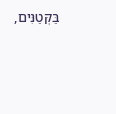בַּקְּטַנִּים,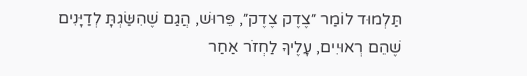תַּלְמוּד לוֹמַר ״צֶדֶק צֶדֶק״, פֵּרוּשׁ, הֲגַם שֶׁהִשַּׂגְתָּ לְדַיָּנִים שֶׁהֵם רְאוּיִים, עָלֶיךָ לַחְזֹר אַחַר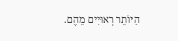הַיּוֹתֵר רְאוּיִים מֵהֶם.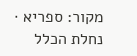מקור: ספריא · נחלת הכלל